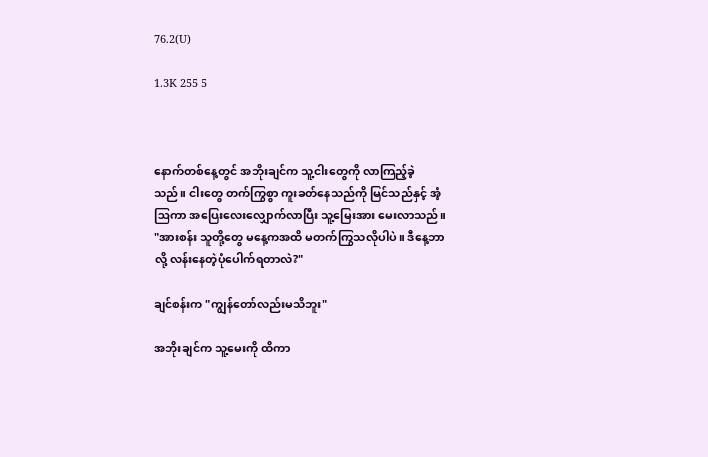76.2(U)

1.3K 255 5



နောက်တစ်နေ့တွင် အဘိုးချင်က သူ့ငါးတွေကို လာကြည့်ခဲ့သည်။ ငါးတွေ တက်ကြွစွာ ကူးခတ်နေသည်ကို မြင်သည်နှင့် အံ့ဩကာ အပြေးလေးလျှောက်လာပြီး သူ့မြေးအား မေးလာသည်။ "အားစန်း သူတို့တွေ မနေ့ကအထိ မတက်ကြွသလိုပါပဲ။ ဒီနေ့ဘာလို့ လန်းနေတဲ့ပုံပေါက်ရတာလဲ?"

ချင်စန်းက "ကျွန်တော်လည်းမသိဘူး"

အဘိုးချင်က သူ့မေးကို ထိကာ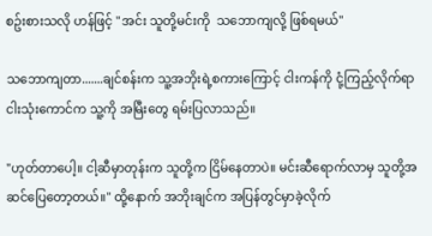စဥ်းစားသလို ဟန်ဖြင့် "အင်း သူတို့မင်းကို  သဘောကျလို့ ဖြစ်ရမယ်"

သဘောကျတာ.......ချင်စန်းက သူ့အဘိုးရဲ့စကားကြောင့် ငါးကန်ကို ငုံ့ကြည့်လိုက်ရာ ငါးသုံးကောင်က သူ့ကို အမြီးတွေ ရမ်းပြလာသည်။

"ဟုတ်တာပေါ့။ ငါ့ဆီမှာတုန်းက သူတို့က ငြိမ်နေတာပဲ။ မင်းဆီရောက်လာမှ သူတို့အဆင်ပြေတော့တယ်။" ထို့နောက် အဘိုးချင်က အပြန်တွင်မှာခဲ့လိုက်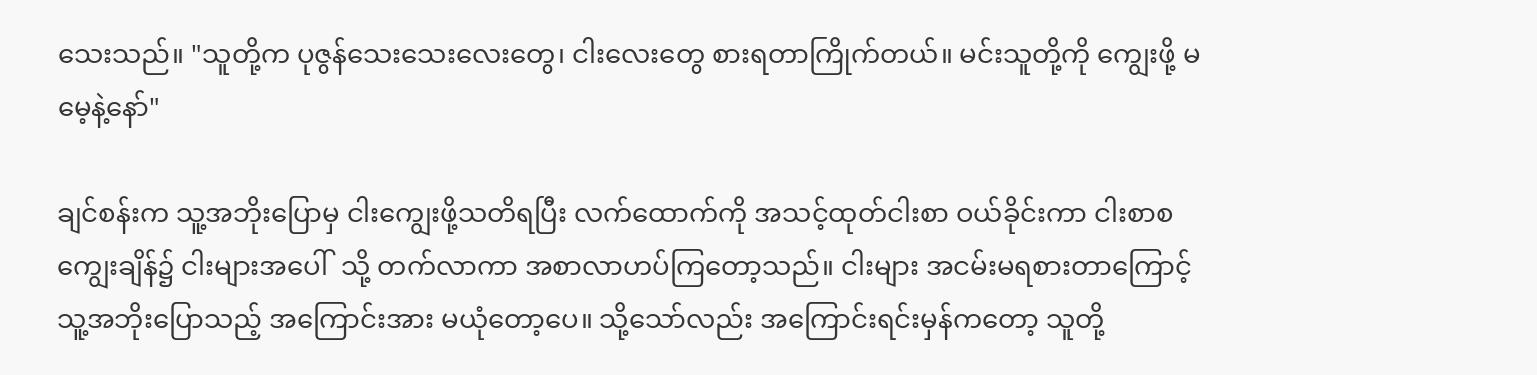သေးသည်။ "သူတို့က ပုဇွန်သေးသေးလေးတွေ၊ ငါးလေးတွေ စားရတာကြိုက်တယ်။ မင်းသူတို့ကို ကျွေးဖို့ မမေ့နဲ့နော်"

ချင်စန်းက သူ့အဘိုးပြောမှ ငါးကျွေးဖို့သတိရပြီး လက်ထောက်ကို အသင့်ထုတ်ငါးစာ ဝယ်ခိုင်းကာ ငါးစာစကျွေးချိန်၌ ငါးများအပေါ်  သို့ တက်လာကာ အစာလာဟပ်ကြတော့သည်။ ငါးများ အငမ်းမရစားတာကြောင့် သူ့အဘိုးပြောသည့် အကြောင်းအား မယုံတော့ပေ။ သို့သော်လည်း အကြောင်းရင်းမှန်ကတော့ သူတို့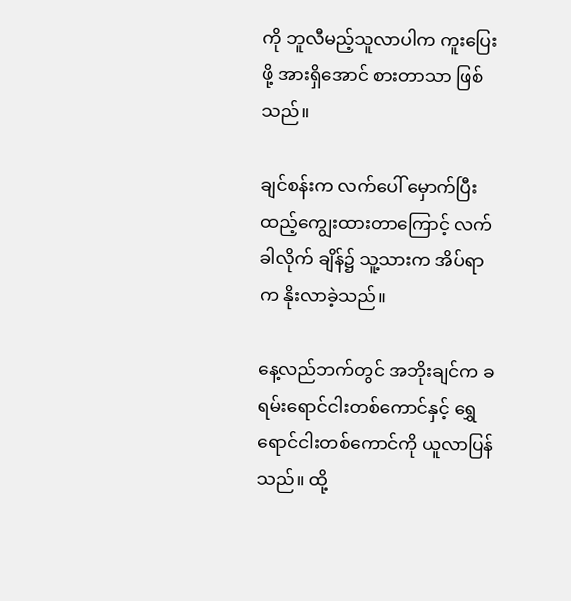ကို ဘူလီမည့်သူလာပါက ကူးပြေးဖို့ အားရှိ‌အောင် စားတာသာ ဖြစ်သည်။

ချင်စန်းက လက်ပေါ် မှောက်ပြီး ထည့်ကျွေးထားတာကြောင့် လက်ခါလိုက် ချိန်၌ သူ့သားက အိပ်ရာက နိုးလာခဲ့သည်။

နေ့လည်ဘက်တွင် အဘိုးချင်က ခရမ်းရောင်ငါးတစ်ကောင်နှင့် ရွှေရောင်ငါးတစ်ကောင်ကို ယူလာပြန်သည်။ ထို့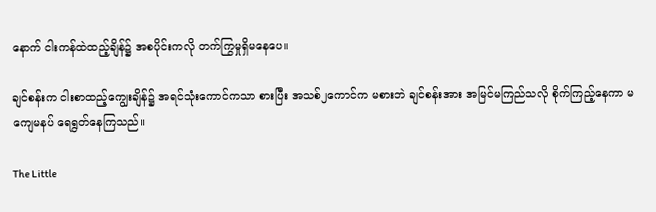နောက် ငါးကန်ထဲထည့်ချိန်၌ အစပိုင်းကလို တက်ကြွမှုရှိမနေပေ။

ချင်စန်းက ငါးစာထည့်ကျွေးချိန်၌ အရင်သုံးကောင်ကသာ စားပြီး အသစ်၂ကောင်က မစားဘဲ ချင်စန်းအား အမြင်မကြည်သလို စိုက်ကြည့်နေကာ မကျေမနပ် ရေရွတ်နေကြသည်။

The Little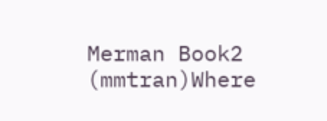Merman Book2 (mmtran)Where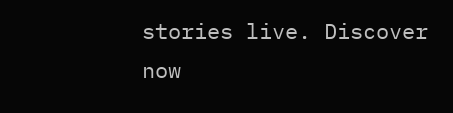stories live. Discover now